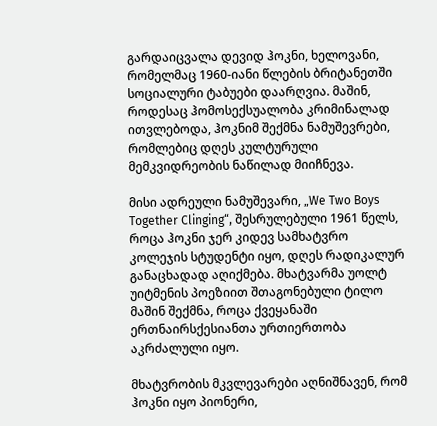გარდაიცვალა დევიდ ჰოკნი, ხელოვანი, რომელმაც 1960-იანი წლების ბრიტანეთში სოციალური ტაბუები დაარღვია. მაშინ, როდესაც ჰომოსექსუალობა კრიმინალად ითვლებოდა, ჰოკნიმ შექმნა ნამუშევრები, რომლებიც დღეს კულტურული მემკვიდრეობის ნაწილად მიიჩნევა.

მისი ადრეული ნამუშევარი, „We Two Boys Together Clinging“, შესრულებული 1961 წელს, როცა ჰოკნი ჯერ კიდევ სამხატვრო კოლეჯის სტუდენტი იყო, დღეს რადიკალურ განაცხადად აღიქმება. მხატვარმა უოლტ უიტმენის პოეზიით შთაგონებული ტილო მაშინ შექმნა, როცა ქვეყანაში ერთნაირსქესიანთა ურთიერთობა აკრძალული იყო.

მხატვრობის მკვლევარები აღნიშნავენ, რომ ჰოკნი იყო პიონერი,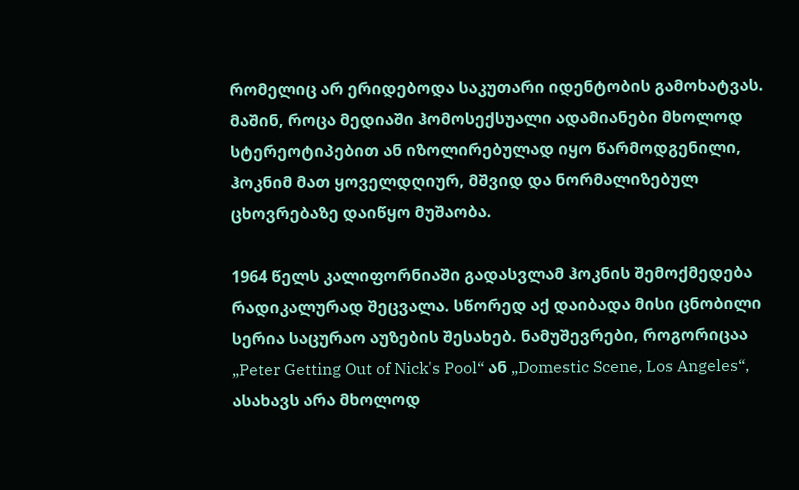რომელიც არ ერიდებოდა საკუთარი იდენტობის გამოხატვას. მაშინ, როცა მედიაში ჰომოსექსუალი ადამიანები მხოლოდ სტერეოტიპებით ან იზოლირებულად იყო წარმოდგენილი, ჰოკნიმ მათ ყოველდღიურ, მშვიდ და ნორმალიზებულ ცხოვრებაზე დაიწყო მუშაობა.

1964 წელს კალიფორნიაში გადასვლამ ჰოკნის შემოქმედება რადიკალურად შეცვალა. სწორედ აქ დაიბადა მისი ცნობილი სერია საცურაო აუზების შესახებ. ნამუშევრები, როგორიცაა „Peter Getting Out of Nick's Pool“ ან „Domestic Scene, Los Angeles“, ასახავს არა მხოლოდ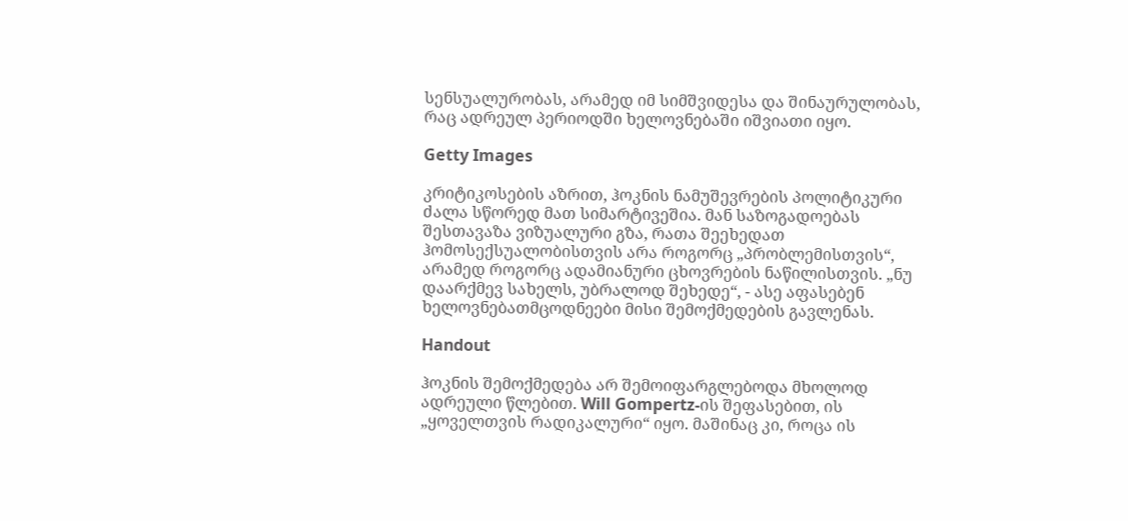სენსუალურობას, არამედ იმ სიმშვიდესა და შინაურულობას, რაც ადრეულ პერიოდში ხელოვნებაში იშვიათი იყო.

Getty Images

კრიტიკოსების აზრით, ჰოკნის ნამუშევრების პოლიტიკური ძალა სწორედ მათ სიმარტივეშია. მან საზოგადოებას შესთავაზა ვიზუალური გზა, რათა შეეხედათ ჰომოსექსუალობისთვის არა როგორც „პრობლემისთვის“, არამედ როგორც ადამიანური ცხოვრების ნაწილისთვის. „ნუ დაარქმევ სახელს, უბრალოდ შეხედე“, - ასე აფასებენ ხელოვნებათმცოდნეები მისი შემოქმედების გავლენას.

Handout

ჰოკნის შემოქმედება არ შემოიფარგლებოდა მხოლოდ ადრეული წლებით. Will Gompertz-ის შეფასებით, ის „ყოველთვის რადიკალური“ იყო. მაშინაც კი, როცა ის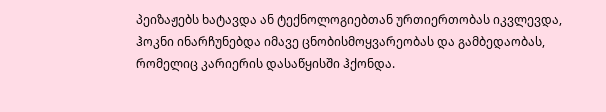პეიზაჟებს ხატავდა ან ტექნოლოგიებთან ურთიერთობას იკვლევდა, ჰოკნი ინარჩუნებდა იმავე ცნობისმოყვარეობას და გამბედაობას, რომელიც კარიერის დასაწყისში ჰქონდა.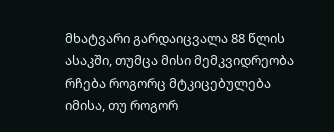მხატვარი გარდაიცვალა 88 წლის ასაკში, თუმცა მისი მემკვიდრეობა რჩება როგორც მტკიცებულება იმისა, თუ როგორ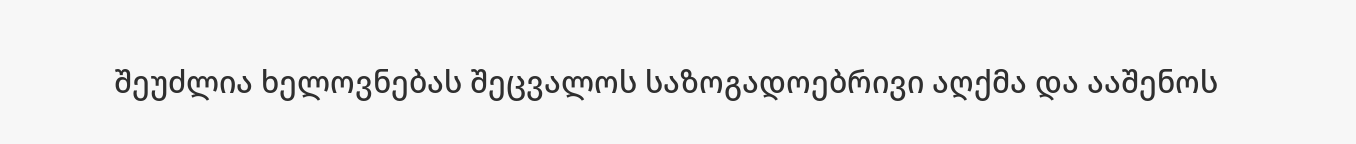შეუძლია ხელოვნებას შეცვალოს საზოგადოებრივი აღქმა და ააშენოს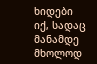ხიდები იქ, სადაც მანამდე მხოლოდ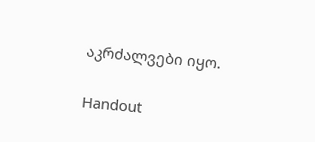აკრძალვები იყო.

Handout